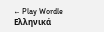← Play Wordle Ελληνικά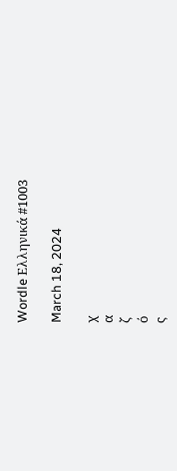Wordle Ελληνικά #1003

March 18, 2024

χ
α
ζ
ό
ς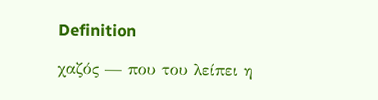Definition

χαζός — που του λείπει η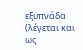εξυπνάδα (λέγεται και ως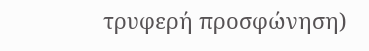τρυφερή προσφώνηση)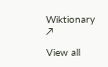Wiktionary ↗

View all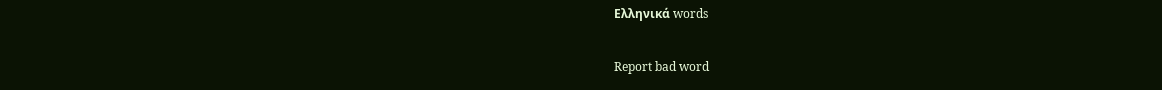Ελληνικά words

Report bad word